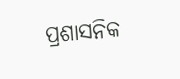ପ୍ରଶାସନିକ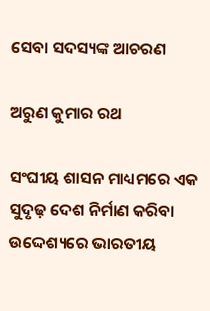ସେବା ସଦସ୍ୟଙ୍କ ଆଚରଣ

ଅରୁଣ କୁମାର ରଥ

ସଂଘୀୟ ଶାସନ ମାଧ୍ୟମରେ ଏକ ସୁଦୃଢ଼ ଦେଶ ନିର୍ମାଣ କରିବା ଉଦ୍ଦେଶ୍ୟରେ ଭାରତୀୟ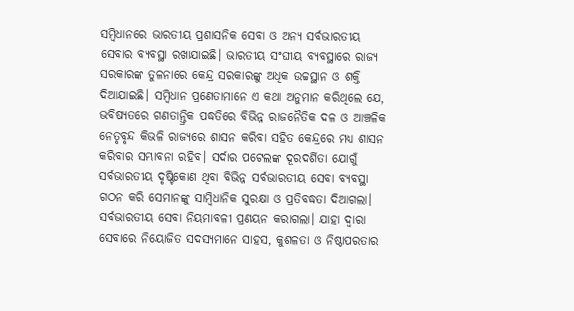ସମ୍ବିଧାନରେ ଭାରତୀୟ ପ୍ରଶାସନିକ ସେବା ଓ ଅନ୍ୟ ସର୍ବଭାରତୀୟ ସେବାର ବ୍ୟବସ୍ଥା ରଖାଯାଇଛି। ଭାରତୀୟ ସଂଘୀୟ ବ୍ୟବସ୍ଥାରେ ରାଜ୍ୟ ସରକାରଙ୍କ ତୁଳନାରେ କେନ୍ଦ୍ର ସରକାରଙ୍କୁ ଅଧିକ ଉଚ୍ଚସ୍ଥାନ ଓ ଶକ୍ତି ଦିଆଯାଇଛି। ସମ୍ବିଧାନ ପ୍ରଣେତାମାନେ ଏ କଥା ଅନୁମାନ କରିଥିଲେ ଯେ, ଭବିଷ୍ୟତରେ ଗଣତାନ୍ତ୍ରିକ ପଦ୍ଧତିରେ ବିଭିନ୍ନ ରାଜନୈତିକ ଦଳ ଓ ଆଞ୍ଚଳିକ ନେତୃବୃନ୍ଦ କିଭଳି ରାଜ୍ୟରେ ଶାସନ କରିବା ସହିତ କେନ୍ଦ୍ରରେ ମଧ୍ୟ ଶାସନ କରିବାର ସମ୍ଭାବନା ରହିବ। ସର୍ଦାର ପଟେଲଙ୍କ ଦୂରଦର୍ଶିତା ଯୋଗୁଁ ସର୍ବଭାରତୀୟ ଦୃଷ୍ଟିକୋଣ ଥିବା ବିଭିନ୍ନ ସର୍ବଭାରତୀୟ ସେବା ବ୍ୟବସ୍ଥା ଗଠନ କରି ସେମାନଙ୍କୁ ସାମ୍ବିଧାନିକ ସୁରକ୍ଷା ଓ ପ୍ରତିବଦ୍ଧତା ଦିଆଗଲା। ସର୍ବଭାରତୀୟ ସେବା ନିୟମାବଳୀ ପ୍ରଣୟନ କରାଗଲା। ଯାହା ଦ୍ବାରା ସେବାରେ ନିୟୋଜିତ ସଦସ୍ୟମାନେ ସାହସ, କୁଶଳତା ଓ ନିଷ୍ଠାପରତାର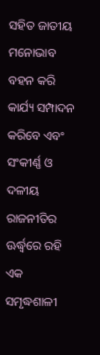ସହିତ ଜାତୀୟ ମନୋଭାବ ବହନ କରି କାର୍ଯ୍ୟ ସମ୍ପାଦନ କରିବେ ଏବଂ ସଂକୀର୍ଣ୍ଣ ଓ ଦଳୀୟ ରାଜନୀତିର ଊର୍ଦ୍ଧ୍ବରେ ରହି ଏକ ସମୃଦ୍ଧଶାଳୀ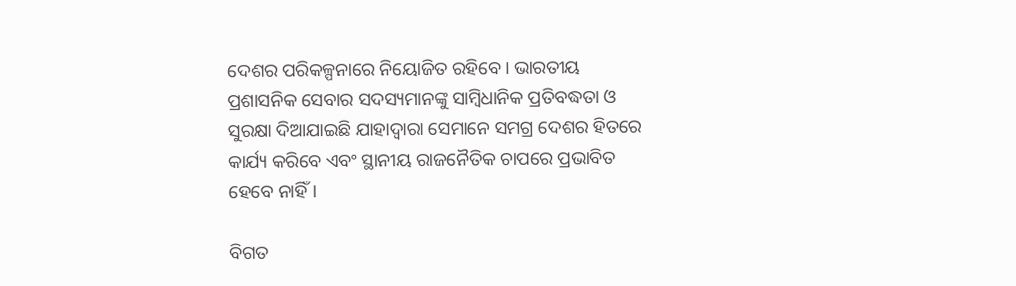ଦେଶର ପରିକଳ୍ପନାରେ ନିୟୋଜିତ ରହିବେ। ଭାରତୀୟ ପ୍ରଶାସନିକ ସେବାର ସଦସ୍ୟମାନଙ୍କୁ ସାମ୍ବିଧାନିକ ପ୍ରତିବଦ୍ଧତା ଓ ସୁରକ୍ଷା ଦିଆଯାଇଛି ଯାହାଦ୍ବାରା ସେମାନେ ସମଗ୍ର ଦେଶର ହିତରେ କାର୍ଯ୍ୟ କରିବେ ଏବଂ ସ୍ଥାନୀୟ ରାଜନୈତିକ ଚାପରେ ପ୍ରଭାବିତ ହେବେ ନାହିଁ।

ବିଗତ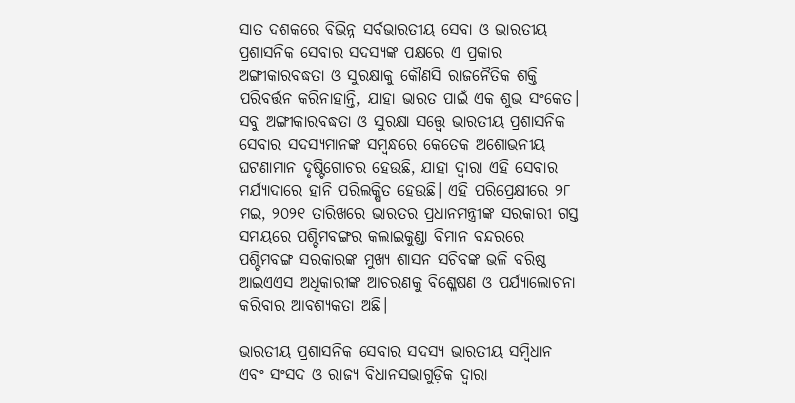ସାତ ଦଶକରେ ବିଭିନ୍ନ ସର୍ବଭାରତୀୟ ସେବା ଓ ଭାରତୀୟ ପ୍ରଶାସନିକ ସେବାର ସଦସ୍ୟଙ୍କ ପକ୍ଷରେ ଏ ପ୍ରକାର ଅଙ୍ଗୀକାରବଦ୍ଧତା ଓ ସୁରକ୍ଷାକୁ କୌଣସି ରାଜନୈତିକ ଶକ୍ତି ପରିବର୍ତ୍ତନ କରିନାହାନ୍ତି, ଯାହା ଭାରତ ପାଇଁ ଏକ ଶୁଭ ସଂକେତ। ସବୁ ଅଙ୍ଗୀକାରବଦ୍ଧତା ଓ ସୁରକ୍ଷା ସତ୍ତ୍ବେ ଭାରତୀୟ ପ୍ରଶାସନିକ ସେବାର ସଦସ୍ୟମାନଙ୍କ ସମ୍ବନ୍ଧରେ କେତେକ ଅଶୋଭନୀୟ ଘଟଣାମାନ ଦୃଷ୍ଟିଗୋଚର ହେଉଛି, ଯାହା ଦ୍ବାରା ଏହି ସେବାର ମର୍ଯ୍ୟାଦାରେ ହାନି ପରିଲକ୍ଷିତ ହେଉଛି। ଏହି ପରିପ୍ରେକ୍ଷୀରେ ୨୮ ମଇ, ୨୦୨୧ ତାରିଖରେ ଭାରତର ପ୍ରଧାନମନ୍ତ୍ରୀଙ୍କ ସରକାରୀ ଗସ୍ତ ସମୟରେ ପଶ୍ଚିମବଙ୍ଗର କଲାଇକୁଣ୍ଡା ବିମାନ ବନ୍ଦରରେ ପଶ୍ଚିମବଙ୍ଗ ସରକାରଙ୍କ ମୁଖ୍ୟ ଶାସନ ସଚିବଙ୍କ ଭଳି ବରିଷ୍ଠ ଆଇଏଏସ ଅଧିକାରୀଙ୍କ ଆଚରଣକୁ ବିଶ୍ଳେଷଣ ଓ ପର୍ଯ୍ୟାଲୋଚନା କରିବାର ଆବଶ୍ୟକତା ଅଛି।

ଭାରତୀୟ ପ୍ରଶାସନିକ ସେବାର ସଦସ୍ୟ ଭାରତୀୟ ସମ୍ବିଧାନ ଏବଂ ସଂସଦ ଓ ରାଜ୍ୟ ବିଧାନସଭାଗୁଡ଼ିକ ଦ୍ବାରା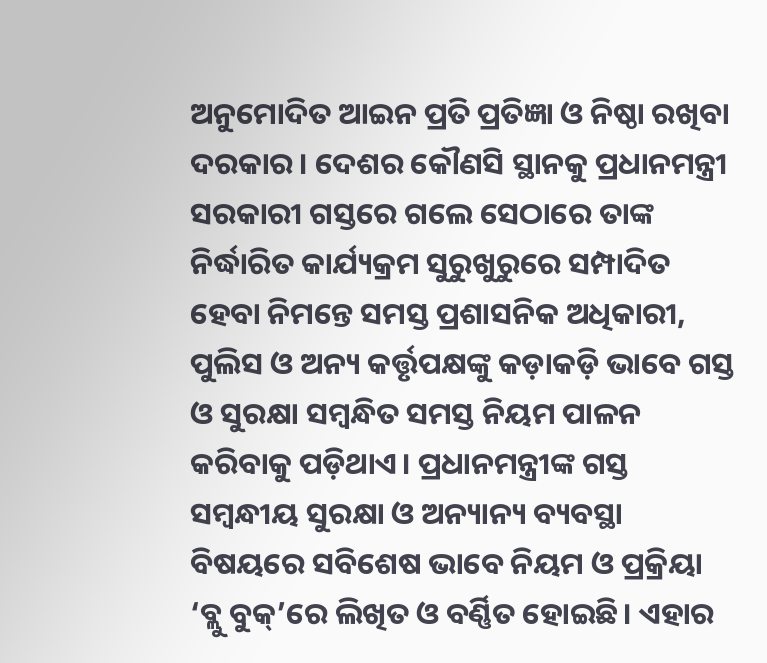ଅନୁମୋଦିତ ଆଇନ ପ୍ରତି ପ୍ରତିଜ୍ଞା ଓ ନିଷ୍ଠା ରଖିବା ଦରକାର। ଦେଶର କୌଣସି ସ୍ଥାନକୁ ପ୍ରଧାନମନ୍ତ୍ରୀ ସରକାରୀ ଗସ୍ତରେ ଗଲେ ସେଠାରେ ତାଙ୍କ ନିର୍ଦ୍ଧାରିତ କାର୍ଯ୍ୟକ୍ରମ ସୁରୁଖୁରୁରେ ସମ୍ପାଦିତ ହେବା ନିମନ୍ତେ ସମସ୍ତ ପ୍ରଶାସନିକ ଅଧିକାରୀ, ପୁଲିସ ଓ ଅନ୍ୟ କର୍ତ୍ତୃପକ୍ଷଙ୍କୁ କଡ଼ାକଡ଼ି ଭାବେ ଗସ୍ତ ଓ ସୁରକ୍ଷା ସମ୍ବନ୍ଧିତ ସମସ୍ତ ନିୟମ ପାଳନ କରିବାକୁ ପଡ଼ିଥାଏ। ପ୍ରଧାନମନ୍ତ୍ରୀଙ୍କ ଗସ୍ତ ସମ୍ବନ୍ଧୀୟ ସୁରକ୍ଷା ଓ ଅନ୍ୟାନ୍ୟ ବ୍ୟବସ୍ଥା ବିଷୟରେ ସବିଶେଷ ଭାବେ ନିୟମ ଓ ପ୍ରକ୍ରିୟା ‘ବ୍ଲୁ ବୁକ୍’ରେ ଲିଖିତ ଓ ବର୍ଣ୍ଣିତ ହୋଇଛି। ଏହାର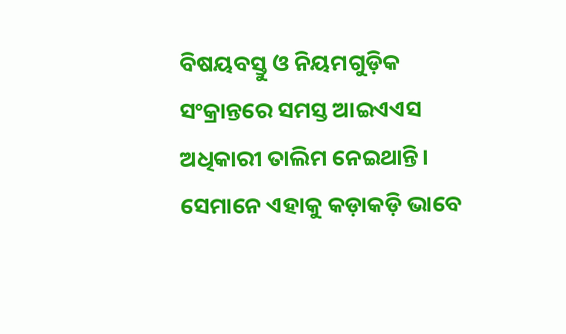ବିଷୟବସ୍ତୁ ଓ ନିୟମଗୁଡ଼ିକ ସଂକ୍ରାନ୍ତରେ ସମସ୍ତ ଆଇଏଏସ ଅଧିକାରୀ ତାଲିମ ନେଇଥାନ୍ତି। ସେମାନେ ଏହାକୁ କଡ଼ାକଡ଼ି ଭାବେ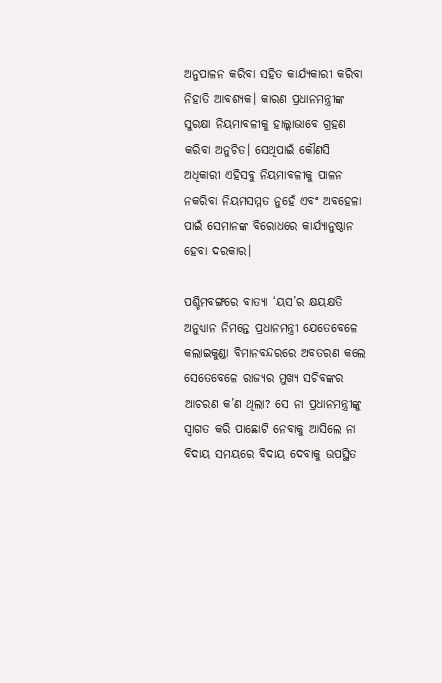ଅନୁପାଳନ କରିବା ସହିତ କାର୍ଯ୍ୟକାରୀ କରିବା ନିହାତି ଆବଶ୍ୟକ। କାରଣ ପ୍ରଧାନମନ୍ତ୍ରୀଙ୍କ ସୁରକ୍ଷା ନିୟମାବଳୀକୁ ହାଲ୍କାଭାବେ ଗ୍ରହଣ କରିବା ଅନୁଚିତ। ସେଥିପାଇଁ କୌଣସି ଅଧିକାରୀ ଏହିସବୁ ନିୟମାବଳୀକୁ ପାଳନ ନକରିବା ନିୟମସମ୍ମତ ନୁହେଁ ଏବଂ ଅବହେଳା ପାଇଁ ସେମାନଙ୍କ ବିରୋଧରେ କାର୍ଯ୍ୟାନୁଷ୍ଠାନ ହେବା ଦରକାର।

ପଶ୍ଚିମବଙ୍ଗରେ ବାତ୍ୟା ‘ୟସ’ର କ୍ଷୟକ୍ଷତି ଅନୁଧ୍ୟାନ ନିମନ୍ତେ ପ୍ରଧାନମନ୍ତ୍ରୀ ଯେତେବେଳେ କଲାଇକୁଣ୍ଡା ବିମାନବନ୍ଦରରେ ଅବତରଣ କଲେ ସେତେବେଳେ ରାଜ୍ୟର ମୁଖ୍ୟ ସଚିବଙ୍କର ଆଚରଣ କ’ଣ ଥିଲା? ସେ ନା ପ୍ରଧାନମନ୍ତ୍ରୀଙ୍କୁ ସ୍ବାଗତ କରି ପାଛୋଟି ନେବାକୁ ଆସିଲେ ନା ବିଦାୟ ସମୟରେ ବିଦାୟ ଦେବାକୁ ଉପସ୍ଥିତ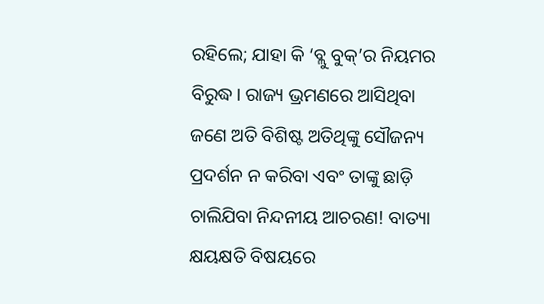ରହିଲେ; ଯାହା କି ‘ବ୍ଲୁ ବୁକ୍’ର ନିୟମର ବିରୁଦ୍ଧ। ରାଜ୍ୟ ଭ୍ରମଣରେ ଆସିଥିବା ଜଣେ ଅତି ବିଶିଷ୍ଟ ଅତିଥିଙ୍କୁ ସୌଜନ୍ୟ ପ୍ରଦର୍ଶନ ନ କରିବା ଏବଂ ତାଙ୍କୁ ଛାଡ଼ି ଚାଲିଯିବା ନିନ୍ଦନୀୟ ଆଚରଣ! ବାତ୍ୟା କ୍ଷୟକ୍ଷତି ବିଷୟରେ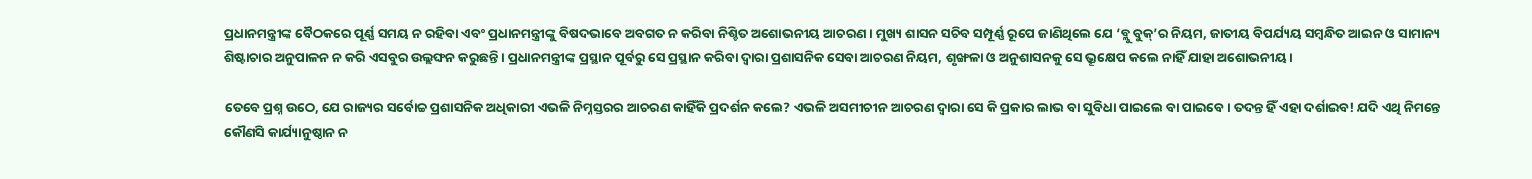ପ୍ରଧାନମନ୍ତ୍ରୀଙ୍କ ବୈଠକରେ ପୂର୍ଣ୍ଣ ସମୟ ନ ରହିବା ଏବଂ ପ୍ରଧାନମନ୍ତ୍ରୀଙ୍କୁ ବିଷଦଭାବେ ଅବଗତ ନ କରିବା ନିଶ୍ଚିତ ଅଶୋଭନୀୟ ଆଚରଣ। ମୁଖ୍ୟ ଶାସନ ସଚିବ ସମ୍ପୂର୍ଣ୍ଣ ରୂପେ ଜାଣିଥିଲେ ଯେ ‘ବ୍ଲୁ ବୁକ୍’ର ନିୟମ, ଜାତୀୟ ବିପର୍ଯ୍ୟୟ ସମ୍ବନ୍ଧିତ ଆଇନ ଓ ସାମାନ୍ୟ ଶିଷ୍ଟାଚାର ଅନୁପାଳନ ନ କରି ଏସବୁର ଉଲ୍ଲଙ୍ଘନ କରୁଛନ୍ତି। ପ୍ରଧାନମନ୍ତ୍ରୀଙ୍କ ପ୍ରସ୍ଥାନ ପୂର୍ବରୁ ସେ ପ୍ରସ୍ଥାନ କରିବା ଦ୍ବାରା ପ୍ରଶାସନିକ ସେବା ଆଚରଣ ନିୟମ, ଶୃଙ୍ଖଳା ଓ ଅନୁଶାସନକୁ ସେ ଭ୍ରୂକ୍ଷେପ କଲେ ନାହିଁ ଯାହା ଅଶୋଭନୀୟ।

ତେବେ ପ୍ରଶ୍ନ ଉଠେ, ଯେ ରାଜ୍ୟର ସର୍ବୋଚ୍ଚ ପ୍ରଶାସନିକ ଅଧିକାରୀ ଏଭଳି ନିମ୍ନସ୍ତରର ଆଚରଣ କାହିଁକି ପ୍ରଦର୍ଶନ କଲେ? ଏଭଳି ଅସମୀଚୀନ ଆଚରଣ ଦ୍ବାରା ସେ କି ପ୍ରକାର ଲାଭ ବା ସୁବିଧା ପାଇଲେ ବା ପାଇବେ। ତଦନ୍ତ ହିଁ ଏହା ଦର୍ଶାଇବ! ଯଦି ଏଥି ନିମନ୍ତେ କୌଣସି କାର୍ଯ୍ୟାନୁଷ୍ଠାନ ନ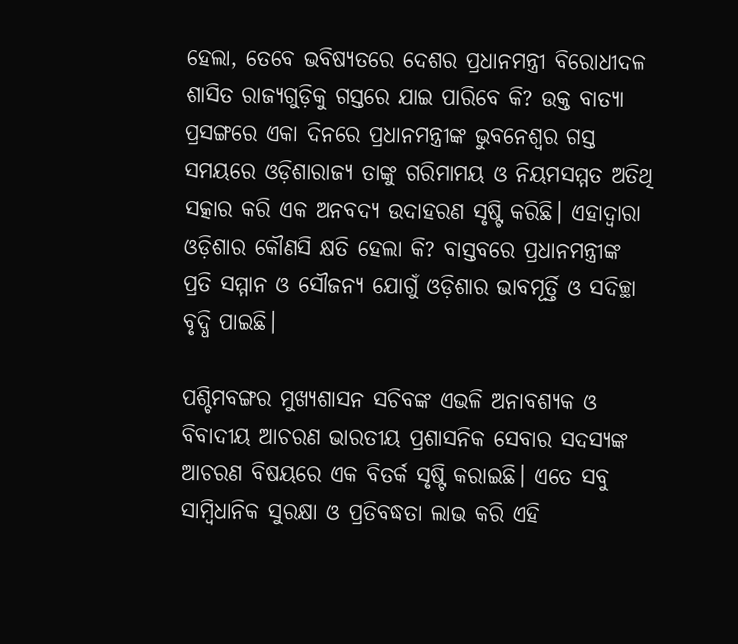ହେଲା, ତେବେ ଭବିଷ୍ୟତରେ ଦେଶର ପ୍ରଧାନମନ୍ତ୍ରୀ ବିରୋଧୀଦଳ ଶାସିତ ରାଜ୍ୟଗୁଡ଼ିକୁ ଗସ୍ତରେ ଯାଇ ପାରିବେ କି? ଉକ୍ତ ବାତ୍ୟା ପ୍ରସଙ୍ଗରେ ଏକା ଦିନରେ ପ୍ରଧାନମନ୍ତ୍ରୀଙ୍କ ଭୁବନେଶ୍ବର ଗସ୍ତ ସମୟରେ ଓଡ଼ିଶାରାଜ୍ୟ ତାଙ୍କୁ ଗରିମାମୟ ଓ ନିୟମସମ୍ମତ ଅତିଥି ସତ୍କାର କରି ଏକ ଅନବଦ୍ୟ ଉଦାହରଣ ସୃଷ୍ଟି କରିଛି। ଏହାଦ୍ବାରା ଓଡ଼ିଶାର କୌଣସି କ୍ଷତି ହେଲା କି? ବାସ୍ତବରେ ପ୍ରଧାନମନ୍ତ୍ରୀଙ୍କ ପ୍ରତି ସମ୍ମାନ ଓ ସୌଜନ୍ୟ ଯୋଗୁଁ ଓଡ଼ିଶାର ଭାବମୂର୍ତ୍ତି ଓ ସଦିଚ୍ଛା ବୃଦ୍ଧି ପାଇଛି।

ପଶ୍ଚିମବଙ୍ଗର ମୁଖ୍ୟଶାସନ ସଚିବଙ୍କ ଏଭଳି ଅନାବଶ୍ୟକ ଓ ବିବାଦୀୟ ଆଚରଣ ଭାରତୀୟ ପ୍ରଶାସନିକ ସେବାର ସଦସ୍ୟଙ୍କ ଆଚରଣ ବିଷୟରେ ଏକ ବିତର୍କ ସୃଷ୍ଟି କରାଇଛି। ଏତେ ସବୁ ସାମ୍ବିଧାନିକ ସୁରକ୍ଷା ଓ ପ୍ରତିବଦ୍ଧତା ଲାଭ କରି ଏହି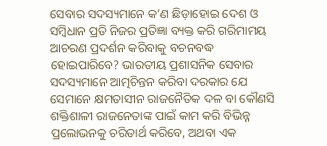ସେବାର ସଦସ୍ୟମାନେ କ’ଣ ଛିଡ଼ାହୋଇ ଦେଶ ଓ ସମ୍ବିଧାନ ପ୍ରତି ନିଜର ପ୍ରତିଜ୍ଞା ବ୍ୟକ୍ତ କରି ଗରିମାମୟ ଆଚରଣ ପ୍ରଦର୍ଶନ କରିବାକୁ ବଚନବଦ୍ଧ ହୋଇପାରିବେ? ଭାରତୀୟ ପ୍ରଶାସନିକ ସେବାର ସଦସ୍ୟମାନେ ଆତ୍ମଚିନ୍ତନ କରିବା ଦରକାର ଯେ ସେମାନେ କ୍ଷମତାସୀନ ରାଜନୈତିକ ଦଳ ବା କୌଣସି ଶକ୍ତିଶାଳୀ ରାଜନେତାଙ୍କ ପାଇଁ କାମ କରି ବିଭିନ୍ନ ପ୍ରଲୋଭନକୁ ଚରିତାର୍ଥ କରିବେ, ଅଥବା ଏକ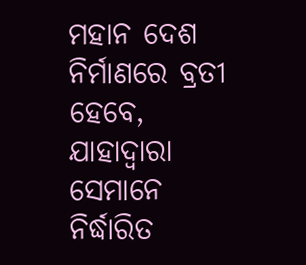ମହାନ ଦେଶ ନିର୍ମାଣରେ ବ୍ରତୀ ହେବେ, ଯାହାଦ୍ବାରା ସେମାନେ ନିର୍ଦ୍ଧାରିତ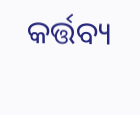କର୍ତ୍ତବ୍ୟ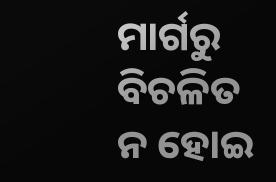ମାର୍ଗରୁ ବିଚଳିତ ନ ହୋଇ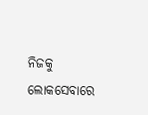ନିଜକୁ ଲୋକସେବାରେ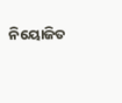ନିୟୋଜିତ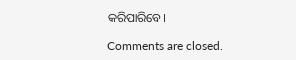କରିପାରିବେ।

Comments are closed.